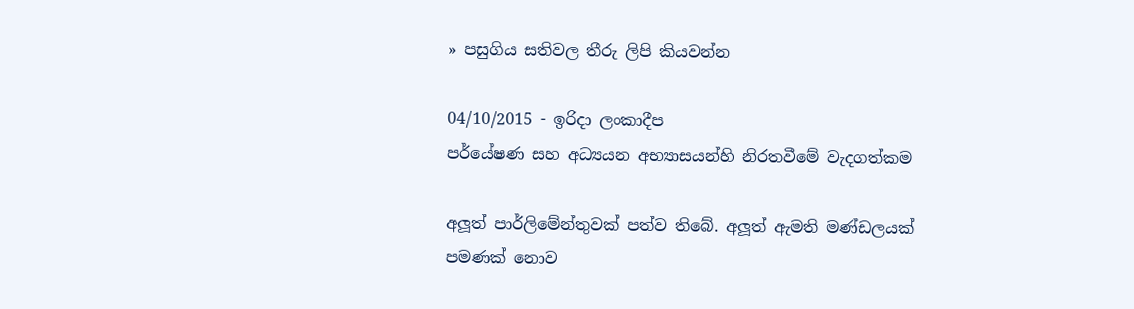» පසුගිය සතිවල තීරු ලිපි කියවන්න

04/10/2015 - ඉරිදා ලංකාදීප
පර්යේෂණ සහ අධ්‍යයන අභ්‍යාසයන්හි නිරතවීමේ වැදගත්කම

අලූත් පාර්ලිමේන්තුවක් පත්ව තිබේ. අලූත් ඇමති මණ්ඩලයක් පමණක් නොව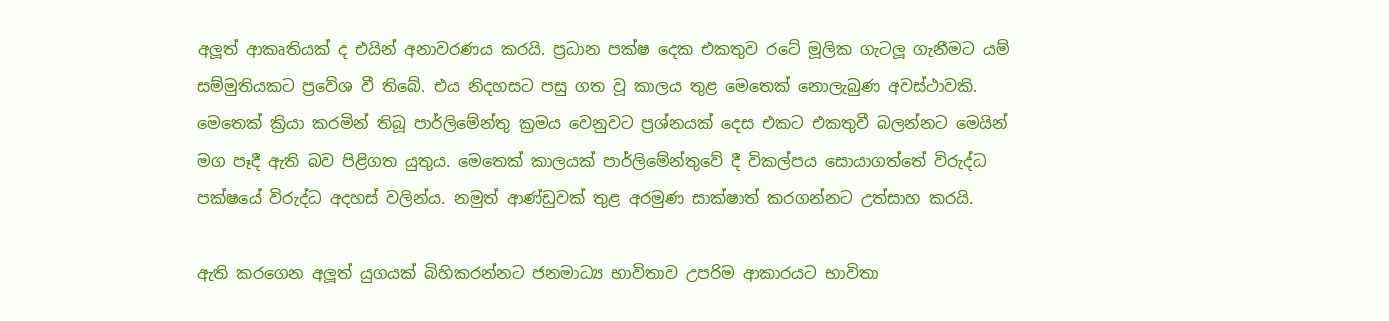අලූත් ආකෘතියක් ද එයින් අනාවරණය කරයි. ප්‍රධාන පක්ෂ දෙක එකතුව රටේ මූලික ගැටලූ ගැනීමට යම් සම්මුතියකට ප්‍රවේශ වී තිබේ. එය නිදහසට පසු ගත වූ කාලය තුළ මෙතෙක් නොලැබුණ අවස්ථාවකි. මෙතෙක් ක්‍රියා කරමින් තිබූ පාර්ලිමේන්තු ක්‍රමය වෙනුවට ප්‍රශ්නයක් දෙස එකට එකතුවී බලන්නට මෙයින් මග පෑදී ඇති බව පිළිගත යුතුය. මෙතෙක් කාලයක් පාර්ලිමේන්තුවේ දී විකල්පය සොයාගත්තේ විරුද්ධ පක්ෂයේ විරුද්ධ අදහස් වලින්ය. නමුත් ආණ්ඩුවක් තුළ අරමුණ සාක්ෂාත් කරගන්නට උත්සාහ කරයි.

ඇති කරගෙන අලූත් යුගයක් බිහිකරන්නට ජනමාධ්‍ය භාවිතාව උපරිම ආකාරයට භාවිතා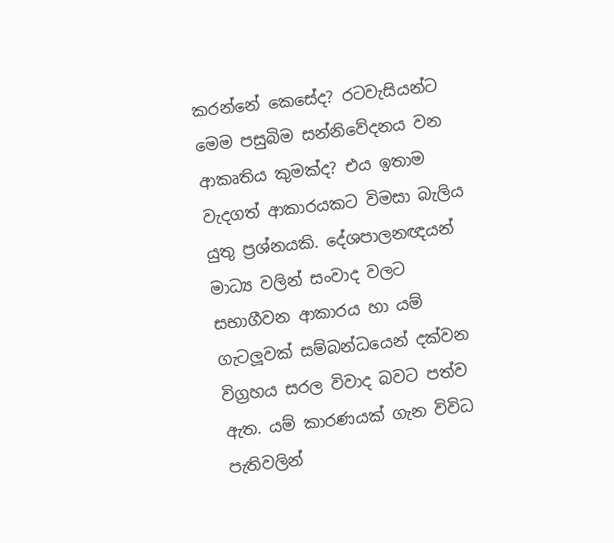කරන්නේ කෙසේද? රටවැසියන්ට මෙම පසුබිම සන්නිවේදනය වන ආකෘතිය කුමක්ද? එය ඉතාම වැදගත් ආකාරයකට විමසා බැලිය යුතු ප්‍රශ්නයකි. දේශපාලනඥයන් මාධ්‍ය වලින් සංවාද වලට සභාගීවන ආකාරය හා යම් ගැටලූවක් සම්බන්ධයෙන් දක්වන විග්‍රහය සරල විවාද බවට පත්ව ඇත. යම් කාරණයක් ගැන විවිධ පැතිවලින්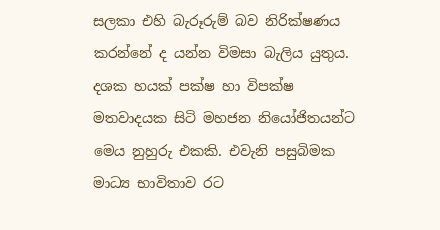සලකා එහි බැරූරුම් බව නිරික්ෂණය කරන්නේ ද යන්න විමසා බැලිය යුතුය. දශක හයක් පක්ෂ හා විපක්ෂ මතවාදයක සිටි මහජන නියෝජිතයන්ට මෙය නුහුරු එකකි. එවැනි පසුබිමක මාධ්‍ය භාවිතාව රට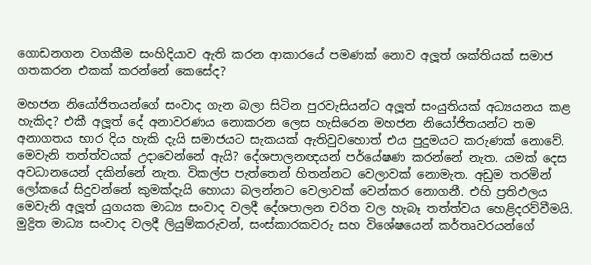ගොඩනගන වගකීම සංහිදියාව ඇති කරන ආකාරයේ පමණක් නොව අලූත් ශක්තියක් සමාජ ගතකරන එකක් කරන්නේ කෙසේද?

මහජන නියෝජිතයන්ගේ සංවාද ගැන බලා සිටින පුරවැසියන්ට අලූත් සංයුතියක් අධ්‍යයනය කළ හැකිද? එකී අලූත් දේ අනාවරණය නොකරන ලෙස හැසිරෙන මහජන නියෝජිතයන්ට තම අනාගතය භාර දිය හැකි දැයි සමාජයට සැකයක් ඇතිවුවහොත් එය පුදුමයට කරුණක් නොවේ. මෙවැනි තත්ත්වයක් උදාවෙන්නේ ඇයි? දේශපාලනඥයන් පර්යේෂණ කරන්නේ නැත. යමක් දෙස අවධානයෙන් දකින්නේ නැත. විකල්ප පැත්තෙන් හිතන්නට වෙලාවක් නොමැත. අඩුම තරමින් ලෝකයේ සිදුවන්නේ කුමක්දැයි හොයා බලන්නට වෙලාවක් වෙන්කර නොගනී. එහි ප්‍රතිඵලය මෙවැනි අලූත් යුගයක මාධ්‍ය සංවාද වලදී දේශපාලන චරිත වල හැබෑ තත්ත්වය හෙළිදරව්වීමයි. මුද්‍රිත මාධ්‍ය සංවාද වලදී ලියුම්කරුවන්, සංස්කාරකවරු සහ විශේෂයෙන් කර්තෘවරයන්ගේ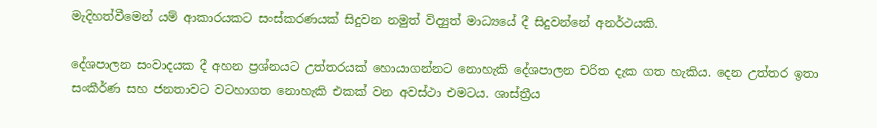මැදිහත්වීමෙන් යම් ආකාරයකට සංස්කරණයක් සිදුවන නමුත් විද්‍යුත් මාධ්‍යයේ දී සිදුවන්නේ අනර්ථයකි.

දේශපාලන සංවාදයක දී අහන ප්‍රශ්නයට උත්තරයක් හොයාගන්නට නොහැකි දේශපාලන චරිත දැක ගත හැකිය. දෙන උත්තර ඉතා සංකීර්ණ සහ ජනතාවට වටහාගත නොහැකි එකක් වන අවස්ථා එමටය. ශාස්ත්‍රීය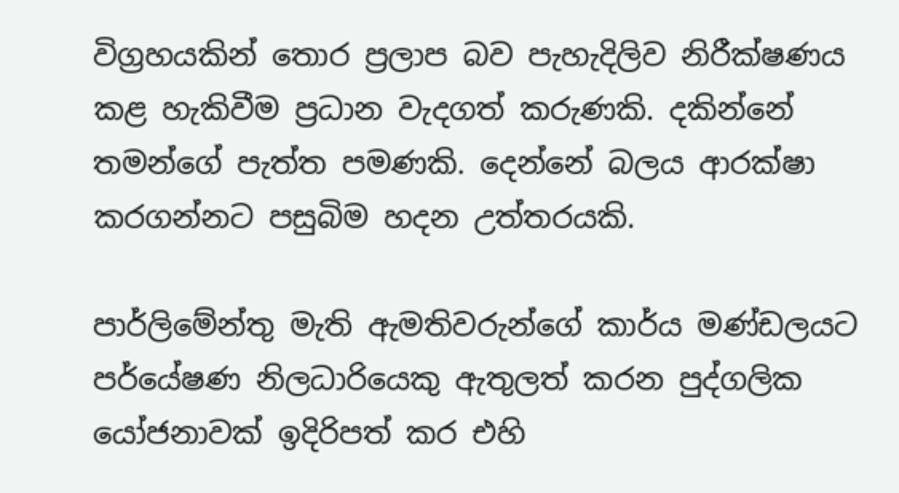විග්‍රහයකින් තොර ප්‍රලාප බව පැහැදිලිව නිරීක්ෂණය කළ හැකිවීම ප්‍රධාන වැදගත් කරුණකි. දකින්නේ තමන්ගේ පැත්ත පමණකි. දෙන්නේ බලය ආරක්ෂා කරගන්නට පසුබිම හදන උත්තරයකි.

පාර්ලිමේන්තු මැති ඇමතිවරුන්ගේ කාර්ය මණ්ඩලයට පර්යේෂණ නිලධාරියෙකු ඇතුලත් කරන පුද්ගලික යෝජනාවක් ඉදිරිපත් කර එහි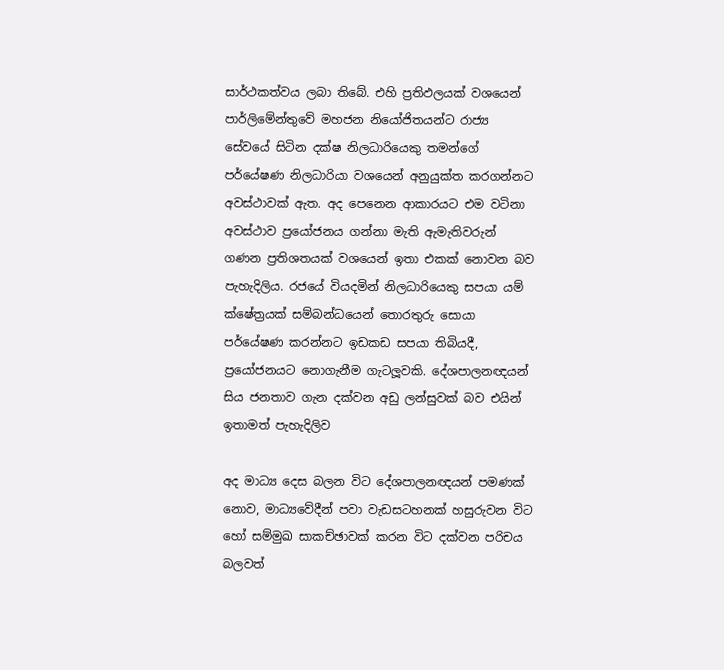සාර්ථකත්වය ලබා තිබේ. එහි ප්‍රතිඵලයක් වශයෙන් පාර්ලිමේන්තුවේ මහජන නියෝජිතයන්ට රාජ්‍ය සේවයේ සිටින දක්ෂ නිලධාරියෙකු තමන්ගේ පර්යේෂණ නිලධාරියා වශයෙන් අනුයුක්ත කරගන්නට අවස්ථාවක් ඇත. අද පෙනෙන ආකාරයට එම වටිනා අවස්ථාව ප්‍රයෝජනය ගන්නා මැති ඇමැතිවරුන් ගණන ප්‍රතිශතයක් වශයෙන් ඉතා එකක් නොවන බව පැහැදිලිය. රජයේ වියදමින් නිලධාරියෙකු සපයා යම් ක්ෂේත්‍රයක් සම්බන්ධයෙන් තොරතුරු සොයා පර්යේෂණ කරන්නට ඉඩකඩ සපයා තිබියදී, ප්‍රයෝජනයට නොගැනීම ගැටලූවකි. දේශපාලනඥයන් සිය ජනතාව ගැන දක්වන අඩු ලන්සුවක් බව එයින් ඉතාමත් පැහැදිලිව

අද මාධ්‍ය දෙස බලන විට දේශපාලනඥයන් පමණක් නොව, මාධ්‍යවේදීන් පවා වැඩසටහනක් හසුරුවන විට හෝ සම්මුඛ සාකච්ඡාවක් කරන විට දක්වන පරිචය බලවත්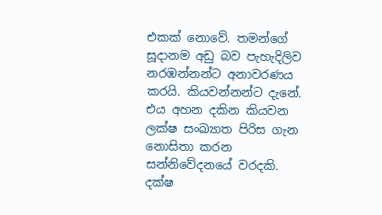එකක් නොවේ. තමන්ගේ සූදානම අඩු බව පැහැදිලිව නරඹන්නන්ට අනාවරණය කරයි. කියවන්නන්ට දැනේ. එය අහන දකින කියවන ලක්ෂ සංඛ්‍යාත පිරිස ගැන නොසිතා කරන සන්නිවේදනයේ වරදකි. දක්ෂ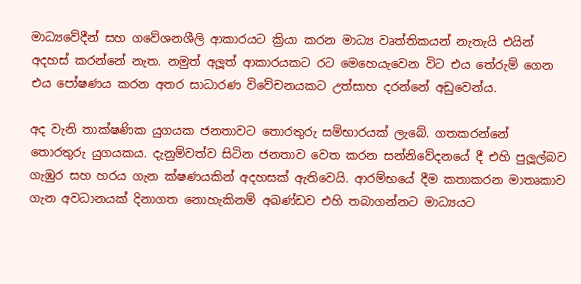මාධ්‍යවේදීන් සහ ගවේශනශීලි ආකාරයට ක්‍රියා කරන මාධ්‍ය වෘත්තිකයන් නැතැයි එයින් අදහස් කරන්නේ නැත. නමුත් අලූත් ආකාරයකට රට මෙහෙයැවෙන විට එය තේරුම් ගෙන එය පෝෂණය කරන අතර සාධාරණ විවේචනයකට උත්සාහ දරන්නේ අඩුවෙන්ය.

අද වැනි තාක්ෂණික යුගයක ජනතාවට තොරතුරු සම්භාරයක් ලැබේ. ගතකරන්නේ තොරතුරු යුගයකය. දැනුම්වත්ව සිටින ජනතාව වෙත කරන සන්නිවේදනයේ දී එහි පුලූල්බව ගැඹුර සහ හරය ගැන ක්ෂණයකින් අදහසක් ඇතිවෙයි. ආරම්භයේ දීම කතාකරන මාතෘකාව ගැන අවධානයක් දිනාගත නොහැකිනම් අඛණ්ඩව එහි තබාගන්නට මාධ්‍යයට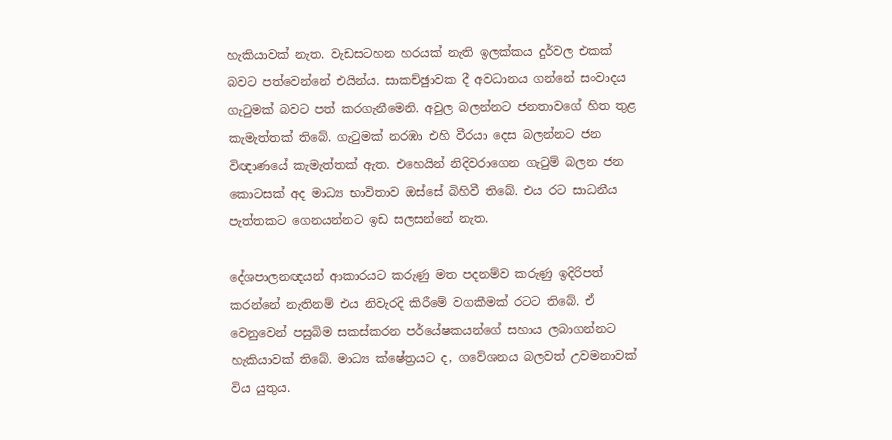හැකියාවක් නැත. වැඩසටහන හරයක් නැති ඉලක්කය දුර්වල එකක් බවට පත්වෙන්නේ එයින්ය. සාකච්ඡුාවක දී අවධානය ගන්නේ සංවාදය ගැටුමක් බවට පත් කරගැනීමෙනි. අවුල බලන්නට ජනතාවගේ හිත තුළ කැමැත්තක් තිබේ. ගැටුමක් නරඹා එහි වීරයා දෙස බලන්නට ජන විඥාණයේ කැමැත්තක් ඇත. එහෙයින් නිදිවරාගෙන ගැටුම් බලන ජන කොටසක් අද මාධ්‍ය භාවිතාව ඔස්සේ බිහිවී තිබේ. එය රට සාධනීය පැත්තකට ගෙනයන්නට ඉඩ සලසන්නේ නැත.

දේශපාලනඥයන් ආකාරයට කරුණු මත පදනම්ව කරුණු ඉදිරිපත් කරන්නේ නැතිනම් එය නිවැරදි කිරීමේ වගකීමක් රටට තිබේ. ඒ වෙනුවෙන් පසුබිම සකස්කරන පර්යේෂකයන්ගේ සහාය ලබාගන්නට හැකියාවක් තිබේ. මාධ්‍ය ක්ෂේත්‍රයට ද, ගවේශනය බලවත් උවමනාවක් විය යුතුය.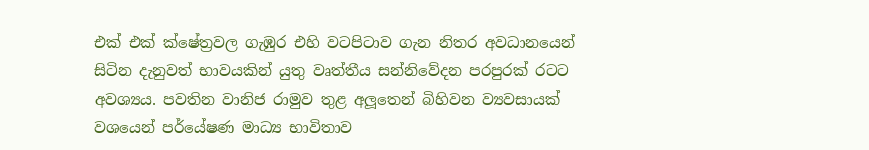එක් එක් ක්ෂේත්‍රවල ගැඹුර එහි වටපිටාව ගැන නිතර අවධානයෙන් සිටින දැනුවත් භාවයකින් යුතු වෘත්තීය සන්නිවේදන පරපුරක් රටට අවශ්‍යය. පවතින වානිජ රාමුව තුළ අලූතෙන් බිහිවන ව්‍යවසායක් වශයෙන් පර්යේෂණ මාධ්‍ය භාවිතාව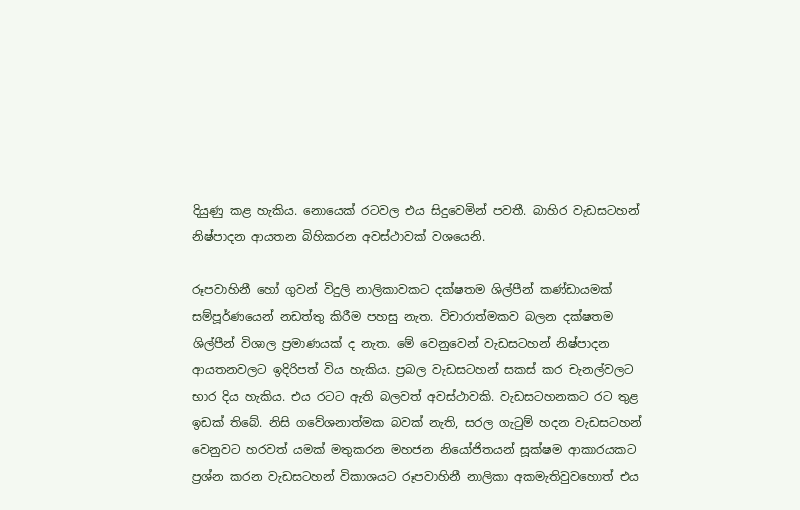දියුණු කළ හැකිය. නොයෙක් රටවල එය සිදුවෙමින් පවතී. බාහිර වැඩසටහන් නිෂ්පාදන ආයතන බිහිකරන අවස්ථාවක් වශයෙනි.

රූපවාහිනී හෝ ගුවන් විදුලි නාලිකාවකට දක්ෂතම ශිල්පීන් කණ්ඩායමක් සම්පූර්ණයෙන් නඩත්තු කිරීම පහසු නැත. විචාරාත්මකව බලන දක්ෂතම ශිල්පීන් විශාල ප්‍රමාණයක් ද නැත. මේ වෙනුවෙන් වැඩසටහන් නිෂ්පාදන ආයතනවලට ඉදිරිපත් විය හැකිය. ප්‍රබල වැඩසටහන් සකස් කර චැනල්වලට භාර දිය හැකිය. එය රටට ඇති බලවත් අවස්ථාවකි. වැඩසටහනකට රට තුළ ඉඩක් තිබේ. නිසි ගවේශනාත්මක බවක් නැති, සරල ගැටුම් හදන වැඩසටහන් වෙනුවට හරවත් යමක් මතුකරන මහජන නියෝජිතයන් සූක්ෂම ආකාරයකට ප්‍රශ්න කරන වැඩසටහන් විකාශයට රූපවාහිනී නාලිකා අකමැතිවුවහොත් එය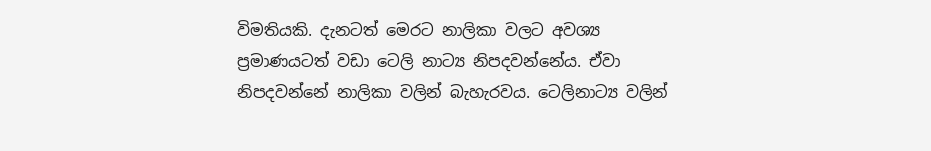විමතියකි. දැනටත් මෙරට නාලිකා වලට අවශ්‍ය ප්‍රමාණයටත් වඩා ටෙලි නාට්‍ය නිපදවන්නේය. ඒවා නිපදවන්නේ නාලිකා වලින් බැහැරවය. ටෙලිනාට්‍ය වලින්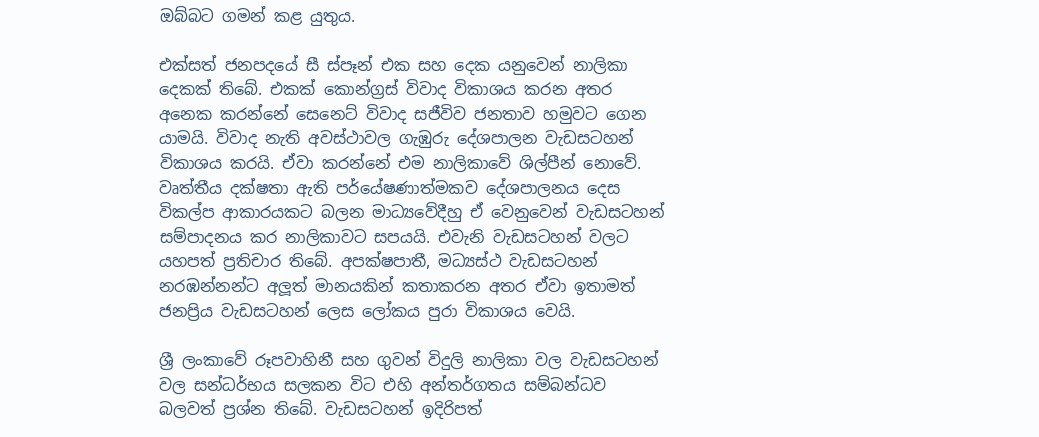ඔබ්බට ගමන් කළ යුතුය.

එක්සත් ජනපදයේ සී ස්පෑන් එක සහ දෙක යනුවෙන් නාලිකා දෙකක් තිබේ. එකක් කොන්ග්‍රස් විවාද විකාශය කරන අතර අනෙක කරන්නේ සෙනෙට් විවාද සජීවිව ජනතාව හමුවට ගෙන යාමයි. විවාද නැති අවස්ථාවල ගැඹුරු දේශපාලන වැඩසටහන් විකාශය කරයි. ඒවා කරන්නේ එම නාලිකාවේ ශිල්පීන් නොවේ. වෘත්තීය දක්ෂතා ඇති පර්යේෂණාත්මකව දේශපාලනය දෙස විකල්ප ආකාරයකට බලන මාධ්‍යවේදීහු ඒ වෙනුවෙන් වැඩසටහන් සම්පාදනය කර නාලිකාවට සපයයි. එවැනි වැඩසටහන් වලට යහපත් ප්‍රතිචාර තිබේ. අපක්ෂපාතී, මධ්‍යස්ථ වැඩසටහන් නරඹන්නන්ට අලූත් මානයකින් කතාකරන අතර ඒවා ඉතාමත් ජනප්‍රිය වැඩසටහන් ලෙස ලෝකය පුරා විකාශය වෙයි.

ශ්‍රී ලංකාවේ රූපවාහිනී සහ ගුවන් විදුලි නාලිකා වල වැඩසටහන් වල සන්ධර්භය සලකන විට එහි අන්තර්ගතය සම්බන්ධව බලවත් ප්‍රශ්න තිබේ. වැඩසටහන් ඉදිරිපත්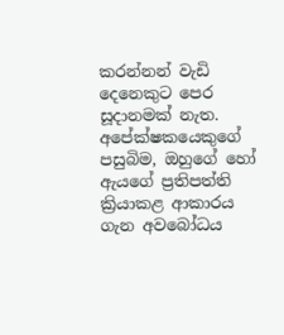කරන්නන් වැඩි දෙනෙකුට පෙර සූදානමක් නැත. අපේක්ෂකයෙකුගේ පසුබිම, ඔහුගේ හෝ ඇයගේ ප්‍රතිපත්ති ක්‍රියාකළ ආකාරය ගැන අවබෝධය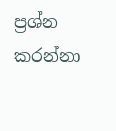ප්‍රශ්න කරන්නා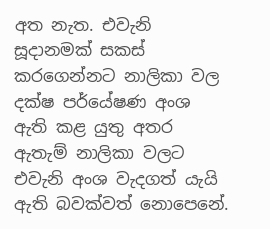අත නැත. එවැනි සූදානමක් සකස් කරගෙන්නට නාලිකා වල දක්ෂ පර්යේෂණ අංශ ඇති කළ යුතු අතර ඇතැම් නාලිකා වලට එවැනි අංශ වැදගත් යැයි ඇති බවක්වත් නොපෙනේ.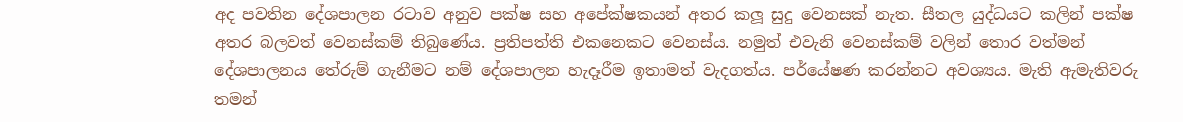අද පවතින දේශපාලන රටාව අනුව පක්ෂ සහ අපේක්ෂකයන් අතර කලූ සුදු වෙනසක් නැත. සීතල යුද්ධයට කලින් පක්ෂ අතර බලවත් වෙනස්කම් තිබුණේය. ප්‍රතිපත්ති එකනෙකට වෙනස්ය. නමුත් එවැනි වෙනස්කම් වලින් තොර වත්මන් දේශපාලනය තේරුම් ගැනීමට නම් දේශපාලන හැදෑරීම ඉතාමත් වැදගත්ය. පර්යේෂණ කරන්නට අවශ්‍යය. මැති ඇමැතිවරු තමන්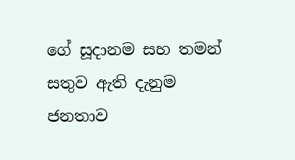ගේ සූදානම සහ තමන් සතුව ඇති දැනුම ජනතාව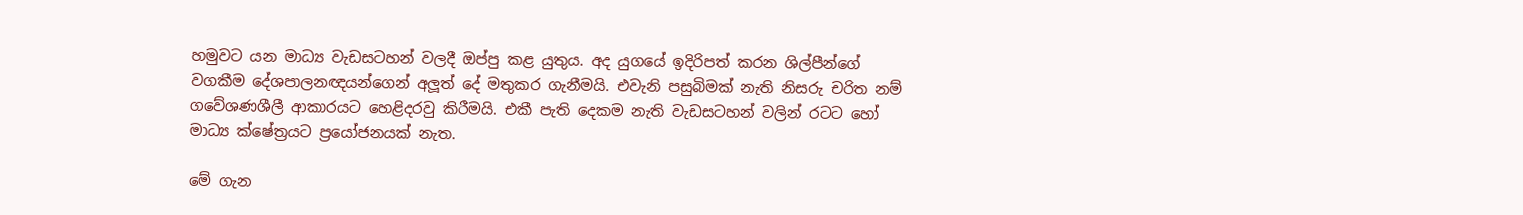හමුවට යන මාධ්‍ය වැඩසටහන් වලදී ඔප්පු කළ යුතුය. අද යුගයේ ඉදිරිපත් කරන ශිල්පීන්ගේ වගකීම දේශපාලනඥයන්ගෙන් අලූත් දේ මතුකර ගැනීමයි. එවැනි පසුබිමක් නැති නිසරු චරිත නම් ගවේශණශීලී ආකාරයට හෙළිදරවු කිරීමයි. එකී පැති දෙකම නැති වැඩසටහන් වලින් රටට හෝ මාධ්‍ය ක්ෂේත්‍රයට ප්‍රයෝජනයක් නැත.

මේ ගැන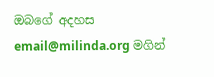ඔබගේ අදහස email@milinda.org මගින්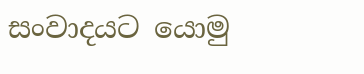සංවාදයට යොමු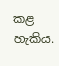කළ හැකිය.